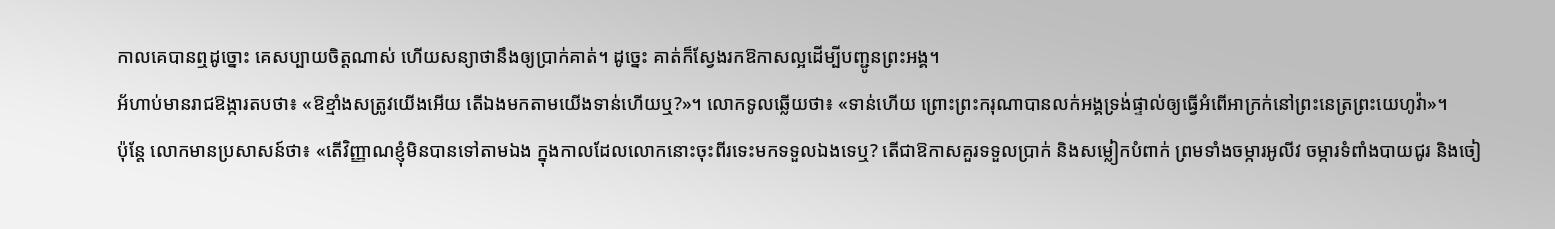កាលគេបានឮដូច្នោះ គេសប្បាយចិត្តណាស់ ហើយសន្យាថានឹងឲ្យប្រាក់គាត់។ ដូច្នេះ គាត់ក៏ស្វែងរកឱកាសល្អដើម្បីបញ្ជូនព្រះអង្គ។
អ័ហាប់មានរាជឱង្ការតបថា៖ «ឱខ្មាំងសត្រូវយើងអើយ តើឯងមកតាមយើងទាន់ហើយឬ?»។ លោកទូលឆ្លើយថា៖ «ទាន់ហើយ ព្រោះព្រះករុណាបានលក់អង្គទ្រង់ផ្ទាល់ឲ្យធ្វើអំពើអាក្រក់នៅព្រះនេត្រព្រះយេហូវ៉ា»។
ប៉ុន្តែ លោកមានប្រសាសន៍ថា៖ «តើវិញ្ញាណខ្ញុំមិនបានទៅតាមឯង ក្នុងកាលដែលលោកនោះចុះពីរទេះមកទទួលឯងទេឬ? តើជាឱកាសគួរទទួលប្រាក់ និងសម្លៀកបំពាក់ ព្រមទាំងចម្ការអូលីវ ចម្ការទំពាំងបាយជូរ និងចៀ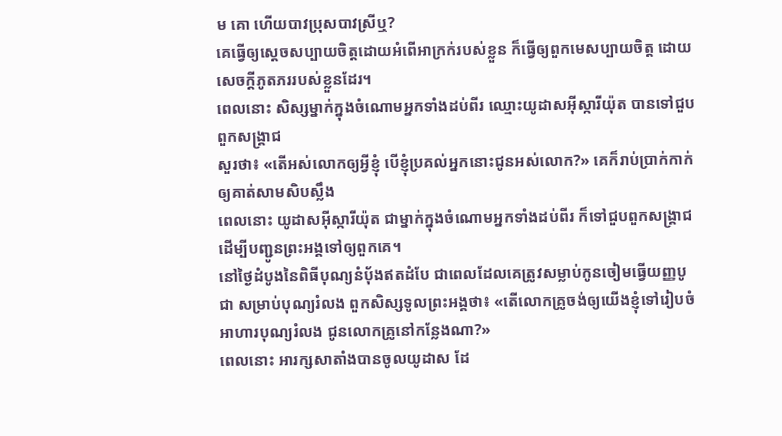ម គោ ហើយបាវប្រុសបាវស្រីឬ?
គេធ្វើឲ្យស្តេចសប្បាយចិត្តដោយអំពើអាក្រក់របស់ខ្លួន ក៏ធ្វើឲ្យពួកមេសប្បាយចិត្ត ដោយសេចក្ដីភូតភររបស់ខ្លួនដែរ។
ពេលនោះ សិស្សម្នាក់ក្នុងចំណោមអ្នកទាំងដប់ពីរ ឈ្មោះយូដាសអ៊ីស្ការីយ៉ុត បានទៅជួបពួកសង្គ្រាជ
សួរថា៖ «តើអស់លោកឲ្យអ្វីខ្ញុំ បើខ្ញុំប្រគល់អ្នកនោះជូនអស់លោក?» គេក៏រាប់ប្រាក់កាក់ឲ្យគាត់សាមសិបស្លឹង
ពេលនោះ យូដាសអ៊ីស្ការីយ៉ុត ជាម្នាក់ក្នុងចំណោមអ្នកទាំងដប់ពីរ ក៏ទៅជួបពួកសង្គ្រាជ ដើម្បីបញ្ជូនព្រះអង្គទៅឲ្យពួកគេ។
នៅថ្ងៃដំបូងនៃពិធីបុណ្យនំបុ័ងឥតដំបែ ជាពេលដែលគេត្រូវសម្លាប់កូនចៀមធ្វើយញ្ញបូជា សម្រាប់បុណ្យរំលង ពួកសិស្សទូលព្រះអង្គថា៖ «តើលោកគ្រូចង់ឲ្យយើងខ្ញុំទៅរៀបចំអាហារបុណ្យរំលង ជូនលោកគ្រូនៅកន្លែងណា?»
ពេលនោះ អារក្សសាតាំងបានចូលយូដាស ដែ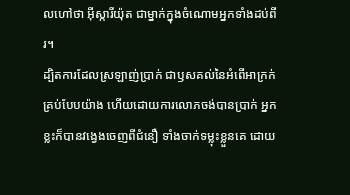លហៅថា អ៊ីស្ការីយ៉ុត ជាម្នាក់ក្នុងចំណោមអ្នកទាំងដប់ពីរ។
ដ្បិតការដែលស្រឡាញ់ប្រាក់ ជាឫសគល់នៃអំពើអាក្រក់គ្រប់បែបយ៉ាង ហើយដោយការលោភចង់បានប្រាក់ អ្នកខ្លះក៏បានវង្វេងចេញពីជំនឿ ទាំងចាក់ទម្លុះខ្លួនគេ ដោយ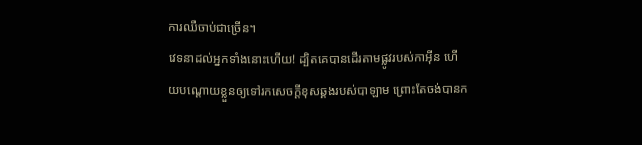ការឈឺចាប់ជាច្រើន។
វេទនាដល់អ្នកទាំងនោះហើយ! ដ្បិតគេបានដើរតាមផ្លូវរបស់កាអ៊ីន ហើយបណ្ដោយខ្លួនឲ្យទៅរកសេចក្ដីខុសឆ្គងរបស់បាឡាម ព្រោះតែចង់បានក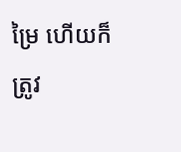ម្រៃ ហើយក៏ត្រូវ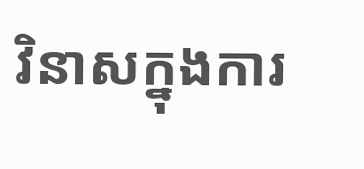វិនាសក្នុងការ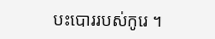បះបោររបស់កូរេ ។